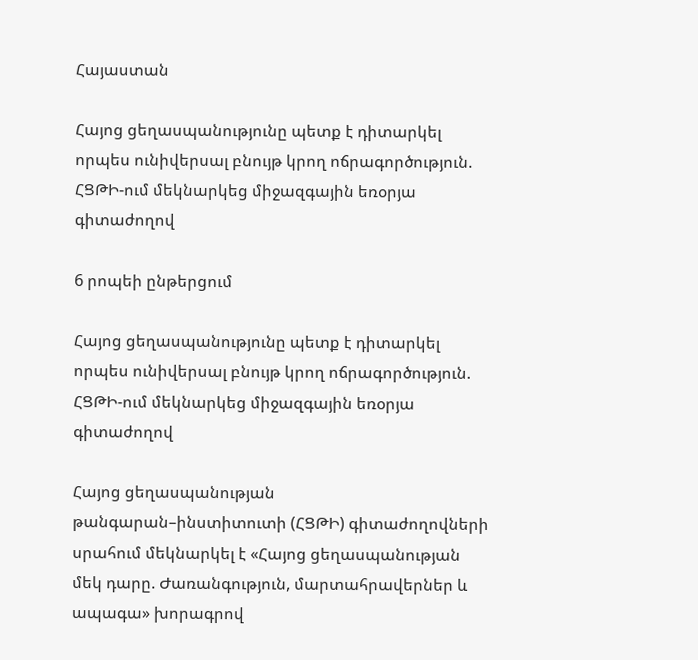Հայաստան

Հայոց ցեղասպանությունը պետք է դիտարկել որպես ունիվերսալ բնույթ կրող ոճրագործություն. ՀՑԹԻ-ում մեկնարկեց միջազգային եռօրյա գիտաժողով

6 րոպեի ընթերցում

Հայոց ցեղասպանությունը պետք է դիտարկել որպես ունիվերսալ բնույթ կրող ոճրագործություն. ՀՑԹԻ-ում մեկնարկեց միջազգային եռօրյա գիտաժողով

Հայոց ցեղասպանության թանգարան–ինստիտուտի (ՀՑԹԻ) գիտաժողովների սրահում մեկնարկել է «Հայոց ցեղասպանության մեկ դարը. Ժառանգություն, մարտահրավերներ և ապագա» խորագրով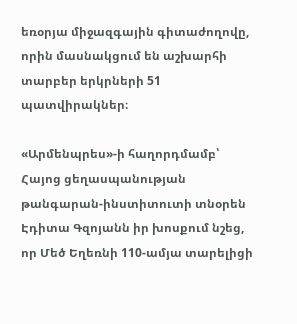եռօրյա միջազգային գիտաժողովը, որին մասնակցում են աշխարհի տարբեր երկրների 51 պատվիրակներ։

«Արմենպրես»-ի հաղորդմամբ՝ Հայոց ցեղասպանության թանգարան-ինստիտուտի տնօրեն Էդիտա Գզոյանն իր խոսքում նշեց, որ Մեծ Եղեռնի 110-ամյա տարելիցի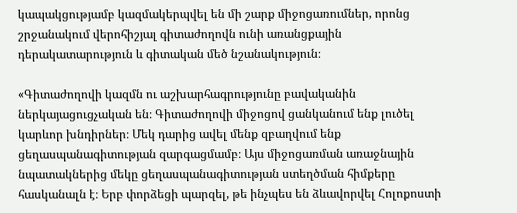կապակցությամբ կազմակերպվել են մի շարք միջոցառումներ, որոնց շրջանակում վերոհիշյալ գիտաժողովն ունի առանցքային դերակատարություն և գիտական մեծ նշանակություն։

«Գիտաժողովի կազմն ու աշխարհագրությունը բավականին ներկայացուցչական են։ Գիտաժողովի միջոցով ցանկանում ենք լուծել կարևոր խնդիրներ։ Մեկ դարից ավել մենք զբաղվում ենք ցեղասպանագիտության զարգացմամբ։ Այս միջոցառման առաջնային նպատակներից մեկը ցեղասպանագիտության ստեղծման հիմքերը հասկանալն է։ Երբ փորձեցի պարզել, թե ինչպես են ձևավորվել Հոլոքոստի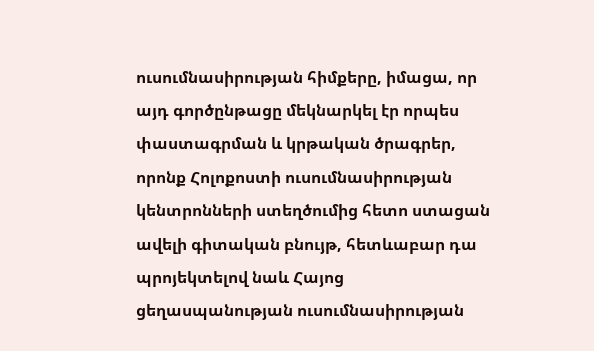ուսումնասիրության հիմքերը, իմացա, որ այդ գործընթացը մեկնարկել էր որպես փաստագրման և կրթական ծրագրեր, որոնք Հոլոքոստի ուսումնասիրության կենտրոնների ստեղծումից հետո ստացան ավելի գիտական բնույթ, հետևաբար դա պրոյեկտելով նաև Հայոց ցեղասպանության ուսումնասիրության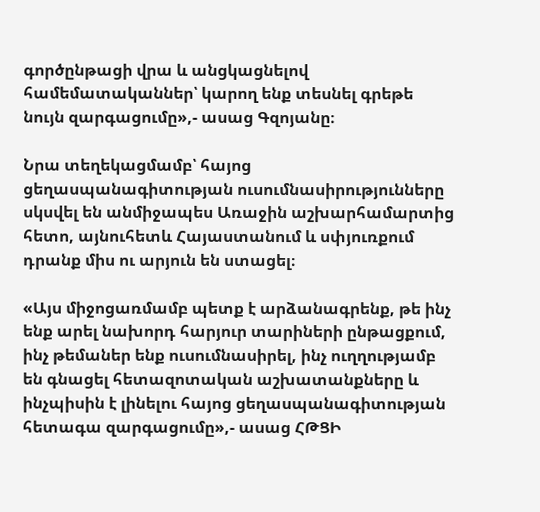գործընթացի վրա և անցկացնելով համեմատականներ՝ կարող ենք տեսնել գրեթե նույն զարգացումը»,- ասաց Գզոյանը։

Նրա տեղեկացմամբ՝ հայոց ցեղասպանագիտության ուսումնասիրությունները սկսվել են անմիջապես Առաջին աշխարհամարտից հետո, այնուհետև Հայաստանում և սփյուռքում   դրանք միս ու արյուն են ստացել։

«Այս միջոցառմամբ պետք է արձանագրենք, թե ինչ ենք արել նախորդ հարյուր տարիների ընթացքում, ինչ թեմաներ ենք ուսումնասիրել, ինչ ուղղությամբ են գնացել հետազոտական աշխատանքները և ինչպիսին է լինելու հայոց ցեղասպանագիտության հետագա զարգացումը»,- ասաց ՀԹՑԻ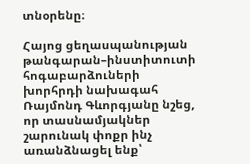տնօրենը։

Հայոց ցեղասպանության թանգարան–ինստիտուտի հոգաբարձուների խորհրդի նախագահ Ռայմոնդ Գևորգյանը նշեց, որ տասնամյակներ շարունակ փոքր ինչ առանձնացել ենք՝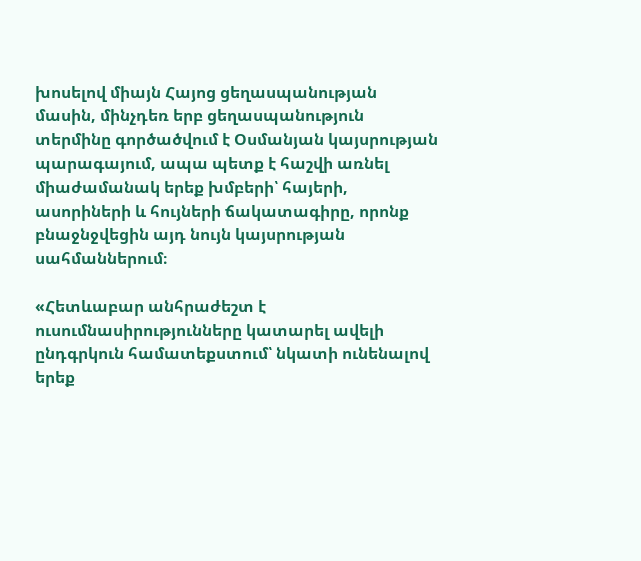խոսելով միայն Հայոց ցեղասպանության մասին, մինչդեռ երբ ցեղասպանություն տերմինը գործածվում է Օսմանյան կայսրության պարագայում, ապա պետք է հաշվի առնել միաժամանակ երեք խմբերի՝ հայերի, ասորիների և հույների ճակատագիրը, որոնք բնաջնջվեցին այդ նույն կայսրության սահմաններում։

«Հետևաբար անհրաժեշտ է ուսումնասիրությունները կատարել ավելի ընդգրկուն համատեքստում՝ նկատի ունենալով երեք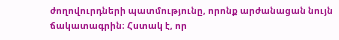ժողովուրդների պատմությունը, որոնք արժանացան նույն ճակատագրին։ Հստակ է, որ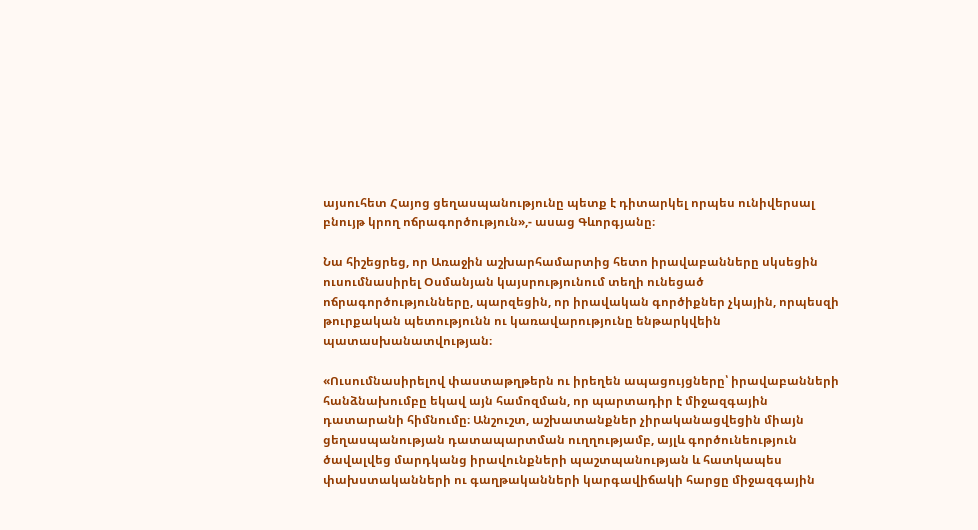այսուհետ Հայոց ցեղասպանությունը պետք է դիտարկել որպես ունիվերսալ բնույթ կրող ոճրագործություն»,- ասաց Գևորգյանը։

Նա հիշեցրեց, որ Առաջին աշխարհամարտից հետո իրավաբանները սկսեցին ուսումնասիրել Օսմանյան կայսրությունում տեղի ունեցած ոճրագործությունները, պարզեցին, որ իրավական գործիքներ չկային, որպեսզի թուրքական պետությունն ու կառավարությունը ենթարկվեին պատասխանատվության։

«Ուսումնասիրելով փաստաթղթերն ու իրեղեն ապացույցները՝ իրավաբանների հանձնախումբը եկավ այն համոզման, որ պարտադիր է միջազգային դատարանի հիմնումը։ Անշուշտ, աշխատանքներ չիրականացվեցին միայն ցեղասպանության դատապարտման ուղղությամբ, այլև գործունեություն ծավալվեց մարդկանց իրավունքների պաշտպանության և հատկապես փախստականների ու գաղթականների կարգավիճակի հարցը միջազգային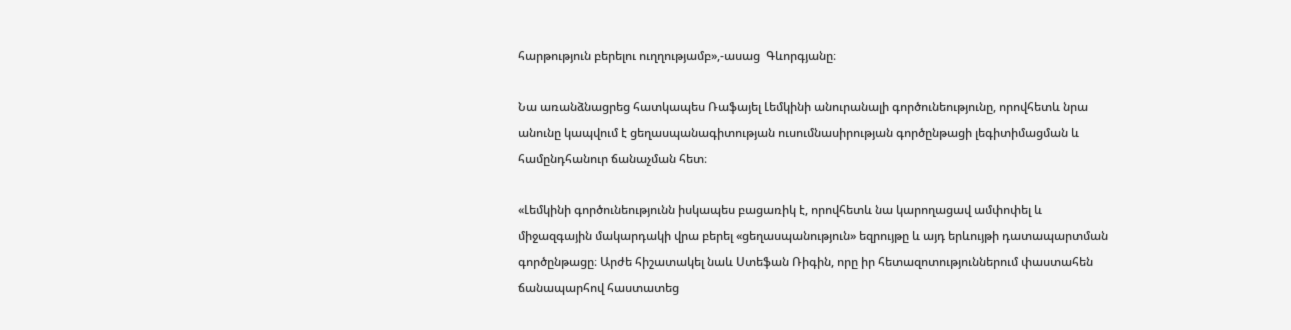հարթություն բերելու ուղղությամբ»,-ասաց  Գևորգյանը։

Նա առանձնացրեց հատկապես Ռաֆայել Լեմկինի անուրանալի գործունեությունը, որովհետև նրա անունը կապվում է ցեղասպանագիտության ուսումնասիրության գործընթացի լեգիտիմացման և համընդհանուր ճանաչման հետ։

«Լեմկինի գործունեությունն իսկապես բացառիկ է, որովհետև նա կարողացավ ամփոփել և միջազգային մակարդակի վրա բերել «ցեղասպանություն» եզրույթը և այդ երևույթի դատապարտման գործընթացը։ Արժե հիշատակել նաև Ստեֆան Ռիգին, որը իր հետազոտություններում փաստահեն ճանապարհով հաստատեց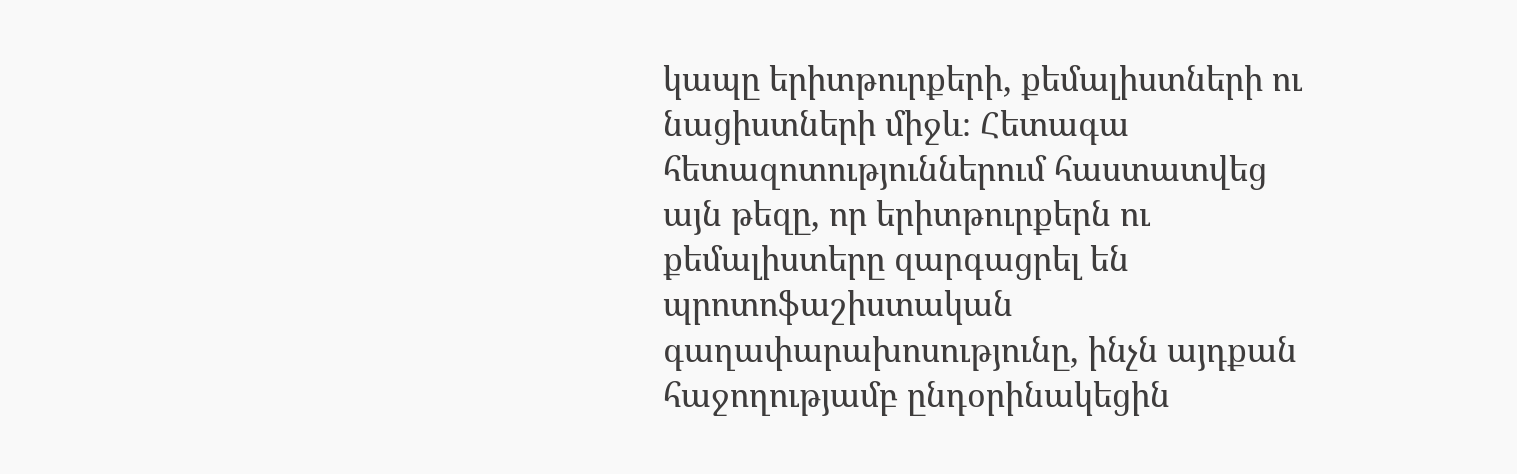կապը երիտթուրքերի, քեմալիստների ու նացիստների միջև։ Հետագա հետազոտություններում հաստատվեց այն թեզը, որ երիտթուրքերն ու քեմալիստերը զարգացրել են պրոտոֆաշիստական գաղափարախոսությունը, ինչն այդքան հաջողությամբ ընդօրինակեցին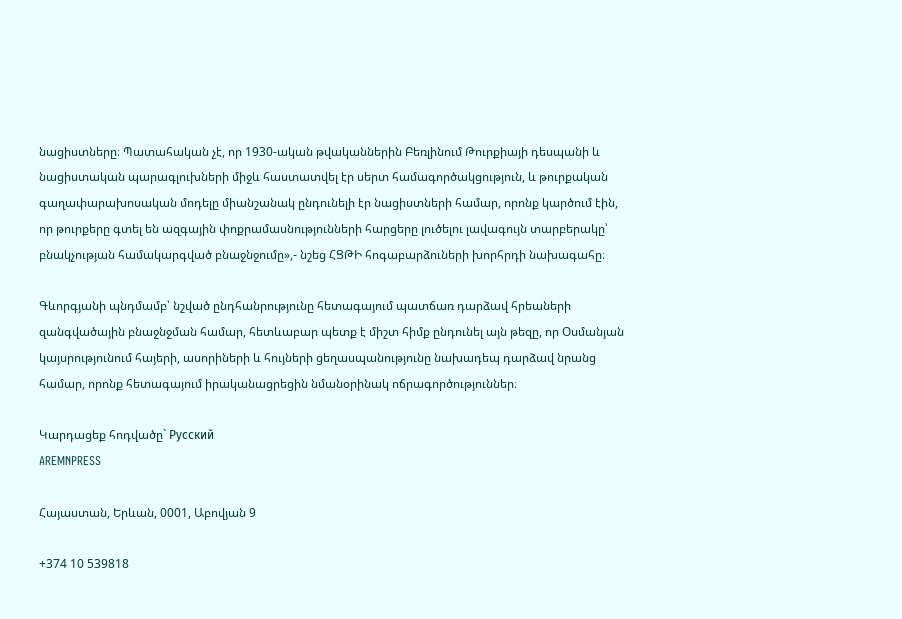նացիստները։ Պատահական չէ, որ 1930-ական թվականներին Բեռլինում Թուրքիայի դեսպանի և նացիստական պարագլուխների միջև հաստատվել էր սերտ համագործակցություն, և թուրքական գաղափարախոսական մոդելը միանշանակ ընդունելի էր նացիստների համար, որոնք կարծում էին, որ թուրքերը գտել են ազգային փոքրամասնությունների հարցերը լուծելու լավագույն տարբերակը՝ բնակչության համակարգված բնաջնջումը»,- նշեց ՀՑԹԻ հոգաբարձուների խորհրդի նախագահը։

Գևորգյանի պնդմամբ՝ նշված ընդհանրությունը հետագայում պատճառ դարձավ հրեաների զանգվածային բնաջնջման համար, հետևաբար պետք է միշտ հիմք ընդունել այն թեզը, որ Օսմանյան կայսրությունում հայերի, ասորիների և հույների ցեղասպանությունը նախադեպ դարձավ նրանց համար, որոնք հետագայում իրականացրեցին նմանօրինակ ոճրագործություններ։

Կարդացեք հոդվածը` Русский
AREMNPRESS

Հայաստան, Երևան, 0001, Աբովյան 9

+374 10 539818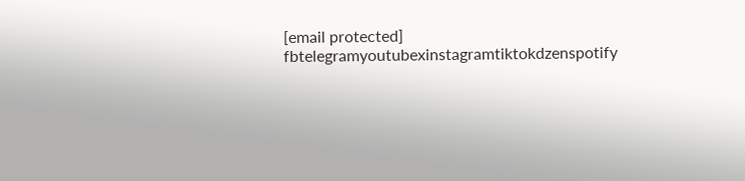[email protected]
fbtelegramyoutubexinstagramtiktokdzenspotify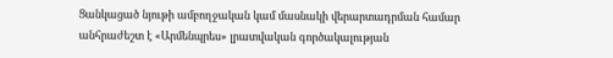Ցանկացած նյութի ամբողջական կամ մասնակի վերարտադրման համար անհրաժեշտ է «Արմենպրես» լրատվական գործակալության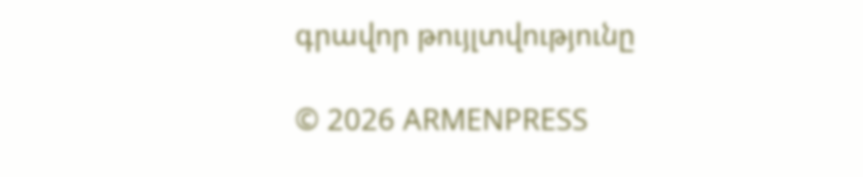գրավոր թույլտվությունը

© 2026 ARMENPRESS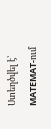Ստեղծվել է՝ MATEMAT-ում